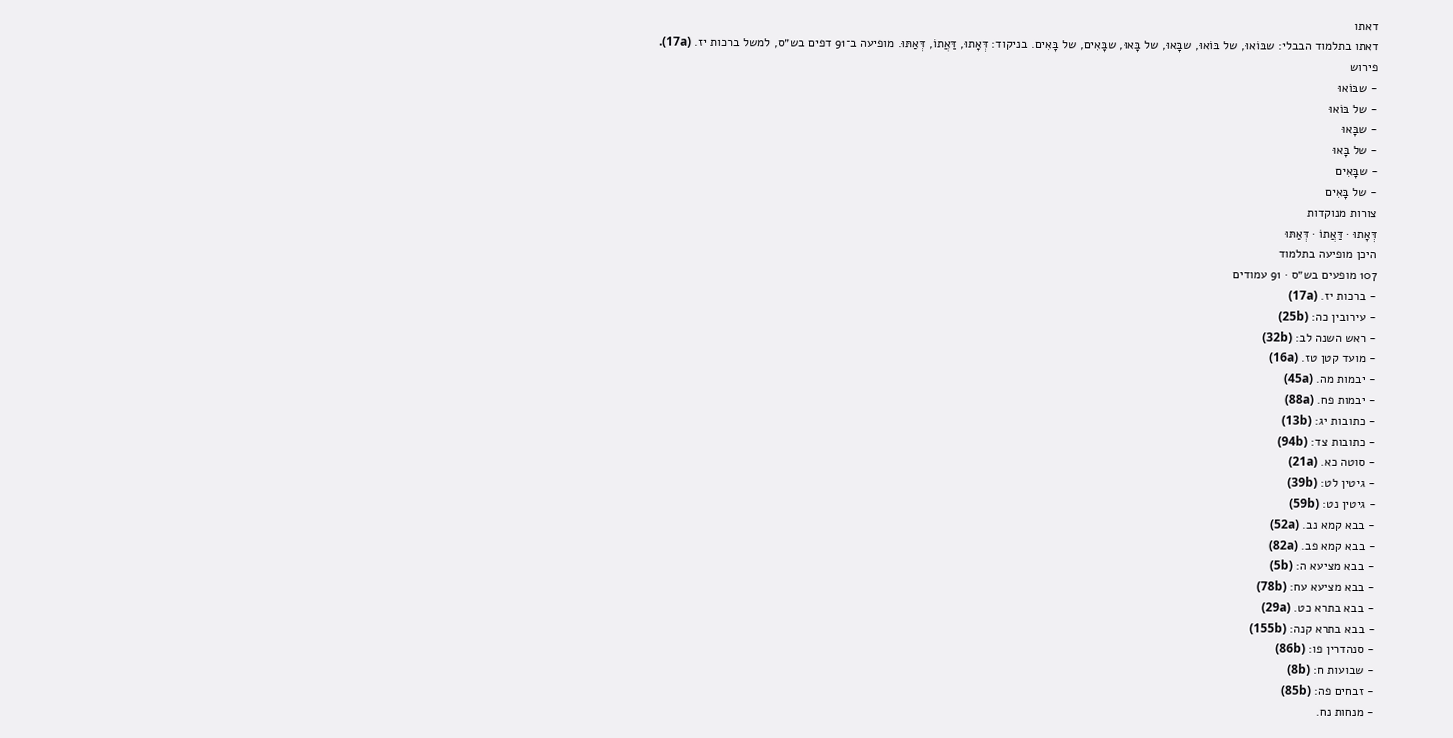דאתו
דאתו בתלמוד הבבלי: שבּוֹאוּ, של בּוֹאוּ, שבָּאוּ, של בָּאוּ, שבָּאִים, של בָּאִים. בניקוד: דְּאָתוּ, דַּאֲתוֹ, דְּאַתּוּ. מופיעה ב־91 דפים בש״ס, למשל ברכות יז. (17a).
פירוש
- שבּוֹאוּ
- של בּוֹאוּ
- שבָּאוּ
- של בָּאוּ
- שבָּאִים
- של בָּאִים
צורות מנוקדות
דְּאָתוּ · דַּאֲתוֹ · דְּאַתּוּ
היכן מופיעה בתלמוד
107 מופעים בש״ס · 91 עמודים
- ברכות יז. (17a)
- עירובין כה: (25b)
- ראש השנה לב: (32b)
- מועד קטן טז. (16a)
- יבמות מה. (45a)
- יבמות פח. (88a)
- כתובות יג: (13b)
- כתובות צד: (94b)
- סוטה כא. (21a)
- גיטין לט: (39b)
- גיטין נט: (59b)
- בבא קמא נב. (52a)
- בבא קמא פב. (82a)
- בבא מציעא ה: (5b)
- בבא מציעא עח: (78b)
- בבא בתרא כט. (29a)
- בבא בתרא קנה: (155b)
- סנהדרין פו: (86b)
- שבועות ח: (8b)
- זבחים פה: (85b)
- מנחות נח.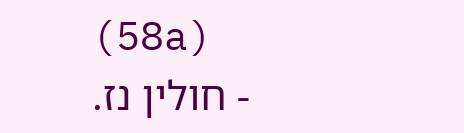(58a)
- חולין נז.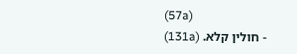(57a)
- חולין קלא. (131a)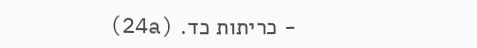- כריתות כד. (24a)